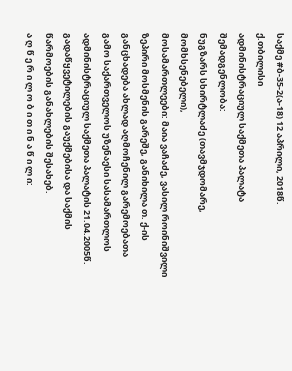საქმე #ბ-35-2(ა-18) 12 აპრილი, 2018წ.
ქ.თბილისი
ადმინისტრაციულ საქმეთა პალატა
შემადგენლობა:
ნუგზარს სხირტლაძე (თავმჯდომარე, მომხსენებელი),
მოსამართლეები: მაია ვაჩაძე, ვასილ როინიშვილი
ზეპირი მოსმენის გარეშე, განიხილა თ. ქ-ის განცხადება ახლად აღმოჩენილ გარემოებათა გამო საქართველოს უზენაესი სასამართლოს ადმინისტრაციულ საქმეთა პალატის 21.04.2005წ. გადაწყვეტილების გაუქმებისა და საქმის წარმოების განახლების შესახებ.
ა ღ წ ე რ ი ლ ო ბ ი თ ი ნ ა წ ი ლ ი: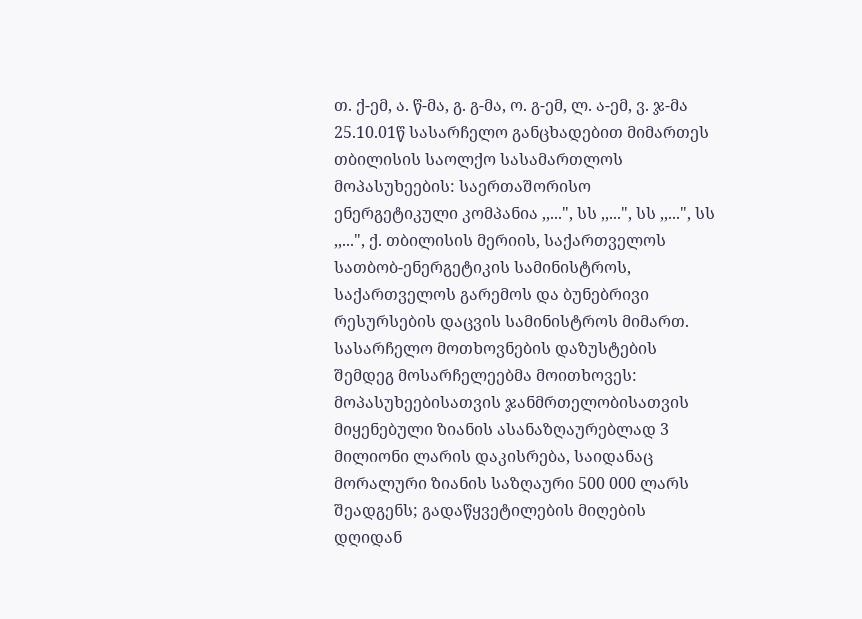თ. ქ-ემ, ა. წ-მა, გ. გ-მა, ო. გ-ემ, ლ. ა-ემ, ვ. ჯ-მა 25.10.01წ სასარჩელო განცხადებით მიმართეს თბილისის საოლქო სასამართლოს მოპასუხეების: საერთაშორისო ენერგეტიკული კომპანია ,,...", სს ,,...", სს ,,...", სს ,,...", ქ. თბილისის მერიის, საქართველოს სათბობ-ენერგეტიკის სამინისტროს, საქართველოს გარემოს და ბუნებრივი რესურსების დაცვის სამინისტროს მიმართ. სასარჩელო მოთხოვნების დაზუსტების შემდეგ მოსარჩელეებმა მოითხოვეს: მოპასუხეებისათვის ჯანმრთელობისათვის მიყენებული ზიანის ასანაზღაურებლად 3 მილიონი ლარის დაკისრება, საიდანაც მორალური ზიანის საზღაური 500 000 ლარს შეადგენს; გადაწყვეტილების მიღების დღიდან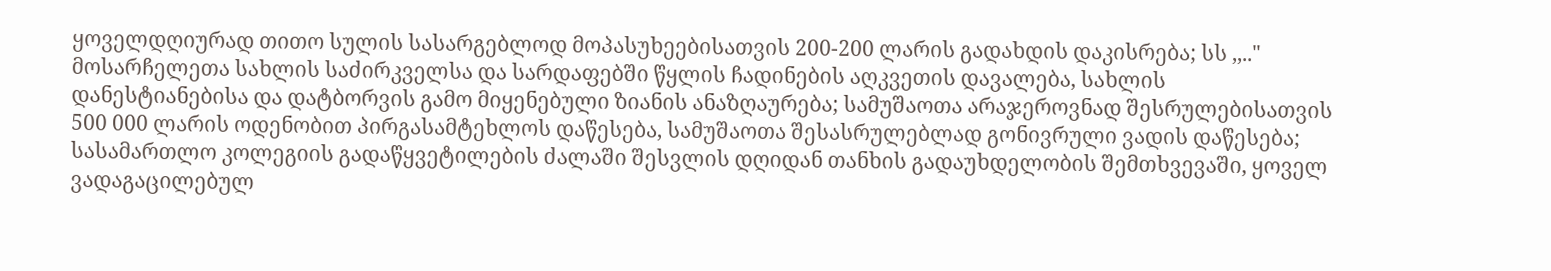ყოველდღიურად თითო სულის სასარგებლოდ მოპასუხეებისათვის 200-200 ლარის გადახდის დაკისრება; სს ,,.." მოსარჩელეთა სახლის საძირკველსა და სარდაფებში წყლის ჩადინების აღკვეთის დავალება, სახლის დანესტიანებისა და დატბორვის გამო მიყენებული ზიანის ანაზღაურება; სამუშაოთა არაჯეროვნად შესრულებისათვის 500 000 ლარის ოდენობით პირგასამტეხლოს დაწესება, სამუშაოთა შესასრულებლად გონივრული ვადის დაწესება; სასამართლო კოლეგიის გადაწყვეტილების ძალაში შესვლის დღიდან თანხის გადაუხდელობის შემთხვევაში, ყოველ ვადაგაცილებულ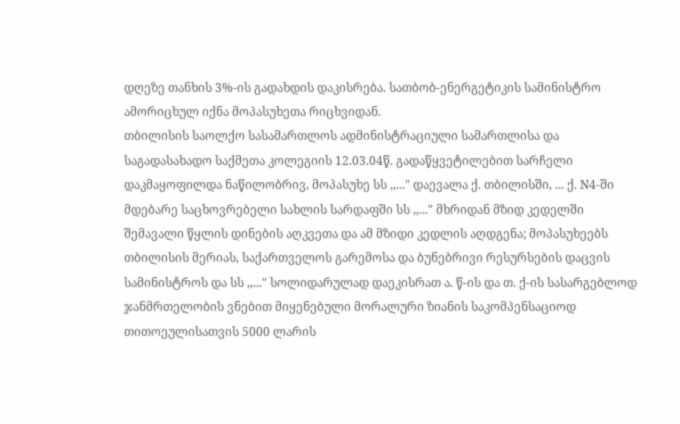დღეზე თანხის 3%-ის გადახდის დაკისრება. სათბობ-ენერგეტიკის სამინისტრო ამორიცხულ იქნა მოპასუხეთა რიცხვიდან.
თბილისის საოლქო სასამართლოს ადმინისტრაციული სამართლისა და საგადასახადო საქმეთა კოლეგიის 12.03.04წ. გადაწყვეტილებით სარჩელი დაკმაყოფილდა ნაწილობრივ, მოპასუხე სს ,,..." დაევალა ქ. თბილისში, ... ქ. N4-ში მდებარე საცხოვრებელი სახლის სარდაფში სს ,,..." მხრიდან მზიდ კედელში შემავალი წყლის დინების აღკვეთა და ამ მზიდი კედლის აღდგენა; მოპასუხეებს თბილისის მერიას, საქართველოს გარემოსა და ბუნებრივი რესურსების დაცვის სამინისტროს და სს ,,..." სოლიდარულად დაეკისრათ ა. წ-ის და თ. ქ-ის სასარგებლოდ ჯანმრთელობის ვნებით მიყენებული მორალური ზიანის საკომპენსაციოდ თითოეულისათვის 5000 ლარის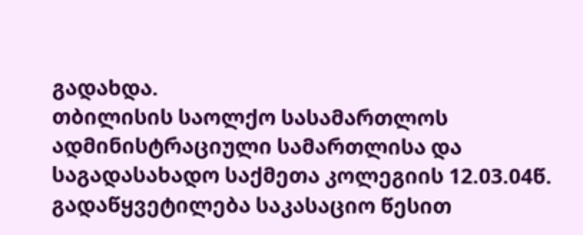გადახდა.
თბილისის საოლქო სასამართლოს ადმინისტრაციული სამართლისა და საგადასახადო საქმეთა კოლეგიის 12.03.04წ. გადაწყვეტილება საკასაციო წესით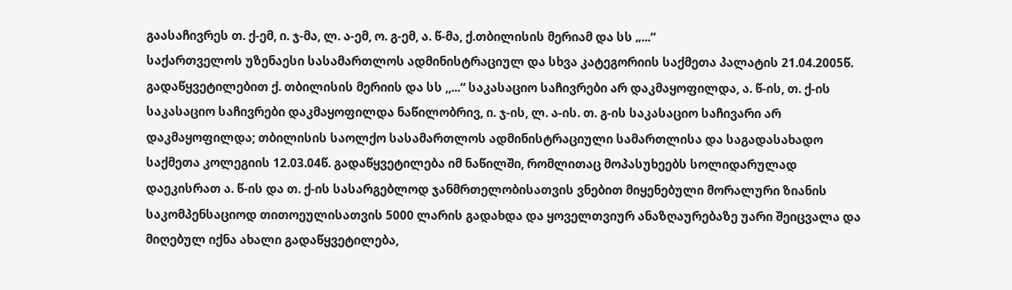გაასაჩივრეს თ. ქ-ემ, ი. ჯ-მა, ლ. ა-ემ, ო. გ-ემ, ა. წ-მა, ქ.თბილისის მერიამ და სს „...“
საქართველოს უზენაესი სასამართლოს ადმინისტრაციულ და სხვა კატეგორიის საქმეთა პალატის 21.04.2005წ. გადაწყვეტილებით ქ. თბილისის მერიის და სს ,,...“ საკასაციო საჩივრები არ დაკმაყოფილდა, ა. წ-ის, თ. ქ-ის საკასაციო საჩივრები დაკმაყოფილდა ნაწილობრივ, ი. ჯ-ის, ლ. ა-ის. თ. გ-ის საკასაციო საჩივარი არ დაკმაყოფილდა; თბილისის საოლქო სასამართლოს ადმინისტრაციული სამართლისა და საგადასახადო საქმეთა კოლეგიის 12.03.04წ. გადაწყვეტილება იმ ნაწილში, რომლითაც მოპასუხეებს სოლიდარულად დაეკისრათ ა. წ-ის და თ. ქ-ის სასარგებლოდ ჯანმრთელობისათვის ვნებით მიყენებული მორალური ზიანის საკომპენსაციოდ თითოეულისათვის 5000 ლარის გადახდა და ყოველთვიურ ანაზღაურებაზე უარი შეიცვალა და მიღებულ იქნა ახალი გადაწყვეტილება,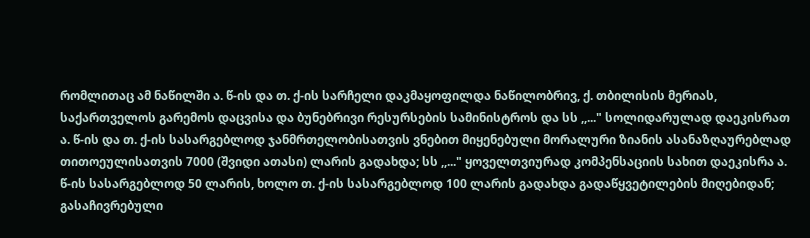რომლითაც ამ ნაწილში ა. წ-ის და თ. ქ-ის სარჩელი დაკმაყოფილდა ნაწილობრივ, ქ. თბილისის მერიას, საქართველოს გარემოს დაცვისა და ბუნებრივი რესურსების სამინისტროს და სს ,,..." სოლიდარულად დაეკისრათ ა. წ-ის და თ. ქ-ის სასარგებლოდ ჯანმრთელობისათვის ვნებით მიყენებული მორალური ზიანის ასანაზღაურებლად თითოეულისათვის 7000 (შვიდი ათასი) ლარის გადახდა; სს ,,..." ყოველთვიურად კომპენსაციის სახით დაეკისრა ა. წ-ის სასარგებლოდ 50 ლარის, ხოლო თ. ქ-ის სასარგებლოდ 100 ლარის გადახდა გადაწყვეტილების მიღებიდან; გასაჩივრებული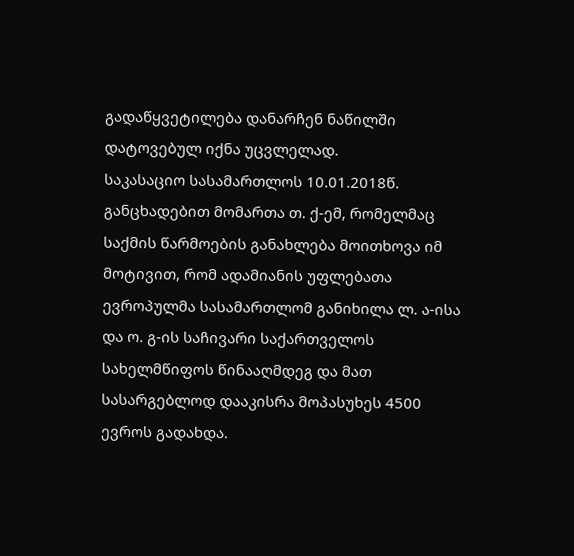გადაწყვეტილება დანარჩენ ნაწილში დატოვებულ იქნა უცვლელად.
საკასაციო სასამართლოს 10.01.2018წ. განცხადებით მომართა თ. ქ-ემ, რომელმაც საქმის წარმოების განახლება მოითხოვა იმ მოტივით, რომ ადამიანის უფლებათა ევროპულმა სასამართლომ განიხილა ლ. ა-ისა და ო. გ-ის საჩივარი საქართველოს სახელმწიფოს წინააღმდეგ და მათ სასარგებლოდ დააკისრა მოპასუხეს 4500 ევროს გადახდა.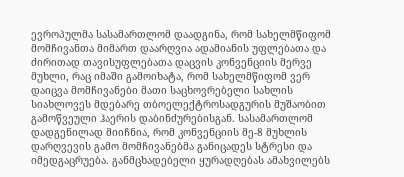ევროპულმა სასამართლომ დაადგინა, რომ სახელმწიფომ მომჩივანთა მიმართ დაარღვია ადამიანის უფლებათა და ძირითად თავისუფლებათა დაცვის კონვენციის მერვე მუხლი, რაც იმაში გამოიხატა, რომ სახელმწიფომ ვერ დაიცვა მომჩივანები მათი საცხოვრებელი სახლის სიახლოვეს მდებარე თბოელექტროსადგურის მუშაობით გამოწვეული ჰაერის დაბინძურებისგან. სასამართლომ დადგენილად მიიჩნია, რომ კონვენციის მე-8 მუხლის დარღვევის გამო მომჩივანებმა განიცადეს სტრესი და იმედგაცრუება. განმცხადებელი ყურადღებას ამახვილებს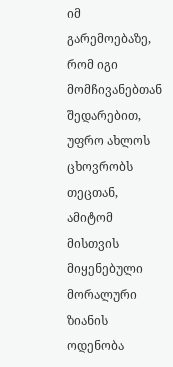იმ გარემოებაზე, რომ იგი მომჩივანებთან შედარებით, უფრო ახლოს ცხოვრობს თეცთან, ამიტომ მისთვის მიყენებული მორალური ზიანის ოდენობა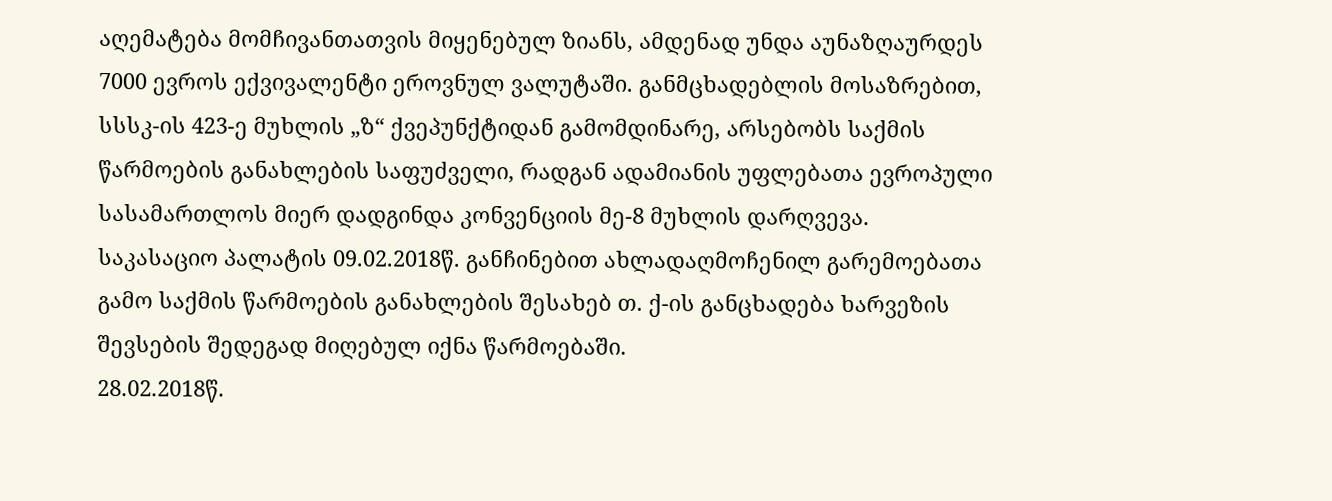აღემატება მომჩივანთათვის მიყენებულ ზიანს, ამდენად უნდა აუნაზღაურდეს 7000 ევროს ექვივალენტი ეროვნულ ვალუტაში. განმცხადებლის მოსაზრებით, სსსკ-ის 423-ე მუხლის „ზ“ ქვეპუნქტიდან გამომდინარე, არსებობს საქმის წარმოების განახლების საფუძველი, რადგან ადამიანის უფლებათა ევროპული სასამართლოს მიერ დადგინდა კონვენციის მე-8 მუხლის დარღვევა.
საკასაციო პალატის 09.02.2018წ. განჩინებით ახლადაღმოჩენილ გარემოებათა გამო საქმის წარმოების განახლების შესახებ თ. ქ-ის განცხადება ხარვეზის შევსების შედეგად მიღებულ იქნა წარმოებაში.
28.02.2018წ.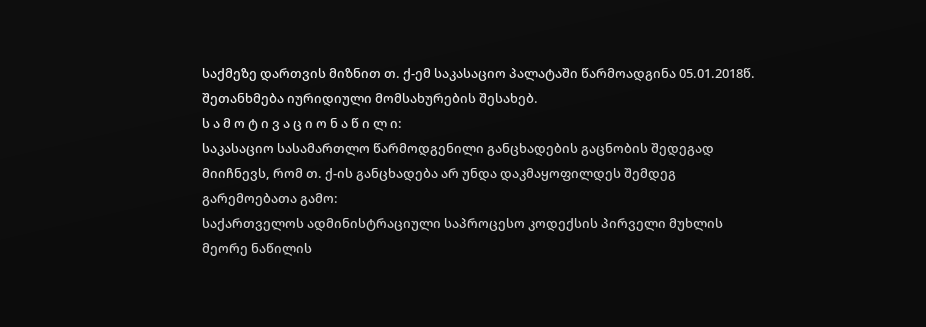საქმეზე დართვის მიზნით თ. ქ-ემ საკასაციო პალატაში წარმოადგინა 05.01.2018წ. შეთანხმება იურიდიული მომსახურების შესახებ.
ს ა მ ო ტ ი ვ ა ც ი ო ნ ა წ ი ლ ი:
საკასაციო სასამართლო წარმოდგენილი განცხადების გაცნობის შედეგად მიიჩნევს, რომ თ. ქ-ის განცხადება არ უნდა დაკმაყოფილდეს შემდეგ გარემოებათა გამო:
საქართველოს ადმინისტრაციული საპროცესო კოდექსის პირველი მუხლის მეორე ნაწილის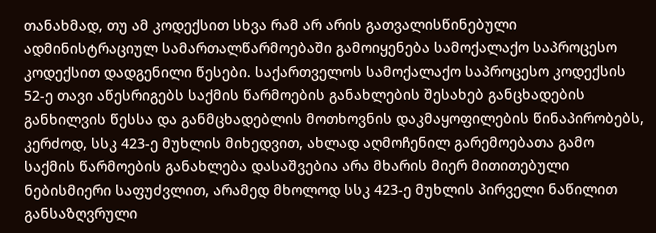თანახმად, თუ ამ კოდექსით სხვა რამ არ არის გათვალისწინებული ადმინისტრაციულ სამართალწარმოებაში გამოიყენება სამოქალაქო საპროცესო კოდექსით დადგენილი წესები. საქართველოს სამოქალაქო საპროცესო კოდექსის 52-ე თავი აწესრიგებს საქმის წარმოების განახლების შესახებ განცხადების განხილვის წესსა და განმცხადებლის მოთხოვნის დაკმაყოფილების წინაპირობებს, კერძოდ, სსკ 423-ე მუხლის მიხედვით, ახლად აღმოჩენილ გარემოებათა გამო საქმის წარმოების განახლება დასაშვებია არა მხარის მიერ მითითებული ნებისმიერი საფუძვლით, არამედ მხოლოდ სსკ 423-ე მუხლის პირველი ნაწილით განსაზღვრული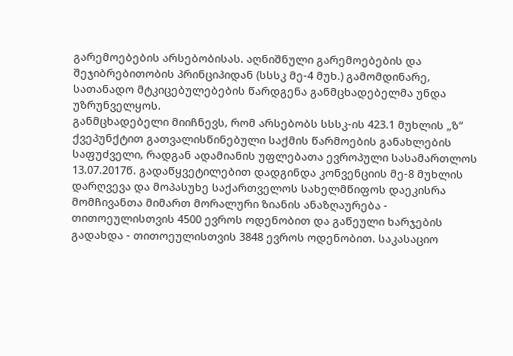გარემოებების არსებობისას. აღნიშნული გარემოებების და შეჯიბრებითობის პრინციპიდან (სსსკ მე-4 მუხ.) გამომდინარე, სათანადო მტკიცებულებების წარდგენა განმცხადებელმა უნდა უზრუნველყოს.
განმცხადებელი მიიჩნევს, რომ არსებობს სსსკ-ის 423.1 მუხლის „ზ“ ქვეპუნქტით გათვალისწინებული საქმის წარმოების განახლების საფუძველი, რადგან ადამიანის უფლებათა ევროპული სასამართლოს 13.07.2017წ. გადაწყვეტილებით დადგინდა კონვენციის მე-8 მუხლის დარღვევა და მოპასუხე საქართველოს სახელმწიფოს დაეკისრა მომჩივანთა მიმართ მორალური ზიანის ანაზღაურება - თითოეულისთვის 4500 ევროს ოდენობით და გაწეული ხარჯების გადახდა - თითოეულისთვის 3848 ევროს ოდენობით. საკასაციო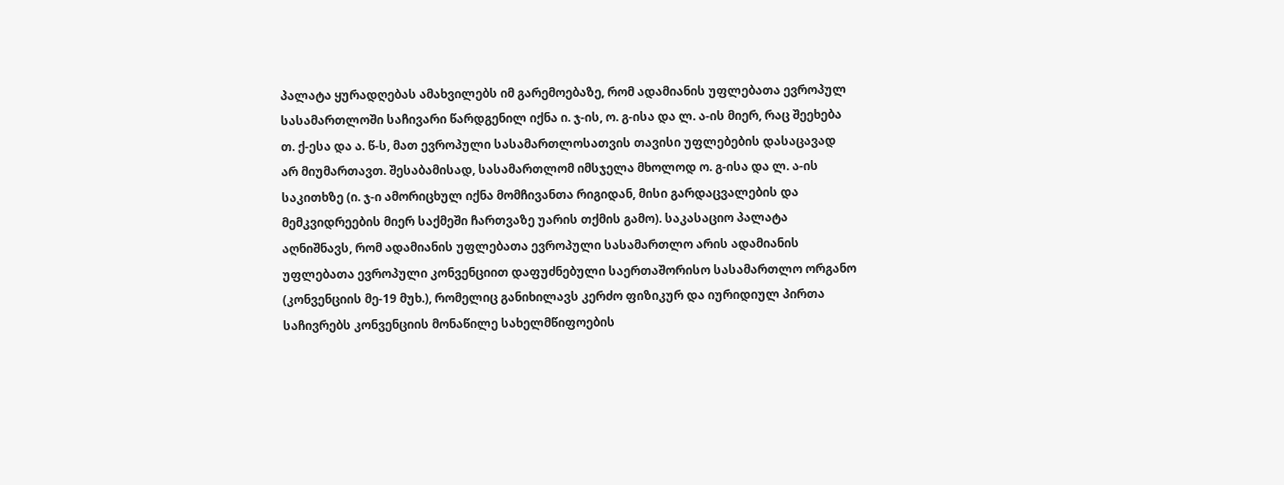პალატა ყურადღებას ამახვილებს იმ გარემოებაზე, რომ ადამიანის უფლებათა ევროპულ სასამართლოში საჩივარი წარდგენილ იქნა ი. ჯ-ის, ო. გ-ისა და ლ. ა-ის მიერ, რაც შეეხება თ. ქ-ესა და ა. წ-ს, მათ ევროპული სასამართლოსათვის თავისი უფლებების დასაცავად არ მიუმართავთ. შესაბამისად, სასამართლომ იმსჯელა მხოლოდ ო. გ-ისა და ლ. ა-ის საკითხზე (ი. ჯ-ი ამორიცხულ იქნა მომჩივანთა რიგიდან, მისი გარდაცვალების და მემკვიდრეების მიერ საქმეში ჩართვაზე უარის თქმის გამო). საკასაციო პალატა აღნიშნავს, რომ ადამიანის უფლებათა ევროპული სასამართლო არის ადამიანის უფლებათა ევროპული კონვენციით დაფუძნებული საერთაშორისო სასამართლო ორგანო (კონვენციის მე-19 მუხ.), რომელიც განიხილავს კერძო ფიზიკურ და იურიდიულ პირთა საჩივრებს კონვენციის მონაწილე სახელმწიფოების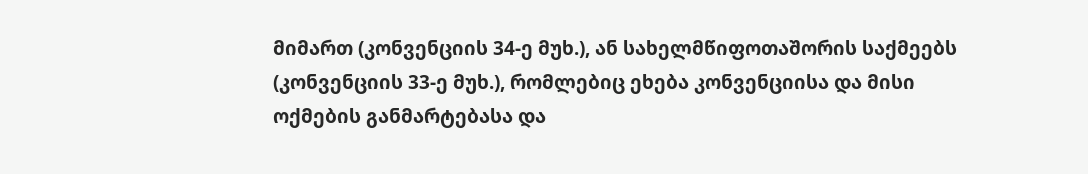მიმართ (კონვენციის 34-ე მუხ.), ან სახელმწიფოთაშორის საქმეებს (კონვენციის 33-ე მუხ.), რომლებიც ეხება კონვენციისა და მისი ოქმების განმარტებასა და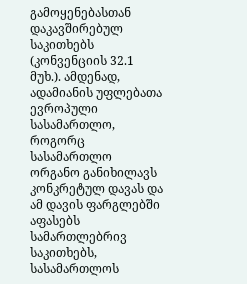გამოყენებასთან დაკავშირებულ საკითხებს (კონვენციის 32.1 მუხ.). ამდენად, ადამიანის უფლებათა ევროპული სასამართლო, როგორც სასამართლო ორგანო განიხილავს კონკრეტულ დავას და ამ დავის ფარგლებში აფასებს სამართლებრივ საკითხებს, სასამართლოს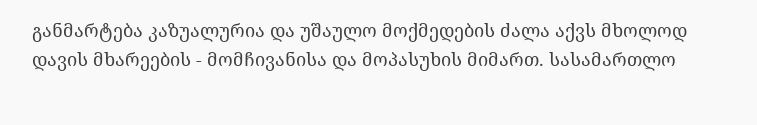განმარტება კაზუალურია და უშაულო მოქმედების ძალა აქვს მხოლოდ დავის მხარეების - მომჩივანისა და მოპასუხის მიმართ. სასამართლო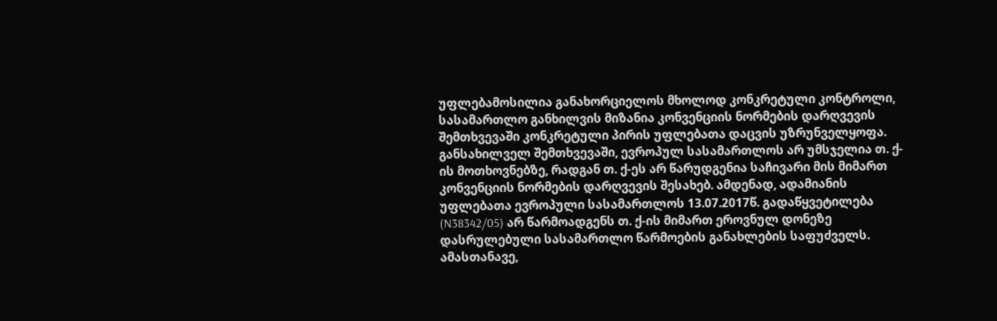უფლებამოსილია განახორციელოს მხოლოდ კონკრეტული კონტროლი, სასამართლო განხილვის მიზანია კონვენციის ნორმების დარღვევის შემთხვევაში კონკრეტული პირის უფლებათა დაცვის უზრუნველყოფა. განსახილველ შემთხვევაში, ევროპულ სასამართლოს არ უმსჯელია თ. ქ-ის მოთხოვნებზე, რადგან თ. ქ-ეს არ წარუდგენია საჩივარი მის მიმართ კონვენციის ნორმების დარღვევის შესახებ. ამდენად, ადამიანის უფლებათა ევროპული სასამართლოს 13.07.2017წ. გადაწყვეტილება (N38342/05) არ წარმოადგენს თ. ქ-ის მიმართ ეროვნულ დონეზე დასრულებული სასამართლო წარმოების განახლების საფუძველს.
ამასთანავე,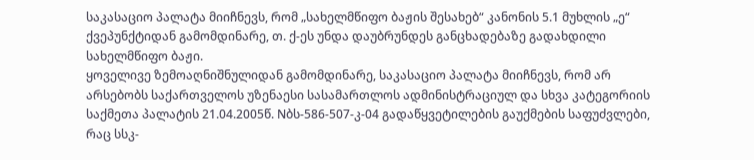საკასაციო პალატა მიიჩნევს, რომ „სახელმწიფო ბაჟის შესახებ“ კანონის 5.1 მუხლის „ე“ ქვეპუნქტიდან გამომდინარე, თ. ქ-ეს უნდა დაუბრუნდეს განცხადებაზე გადახდილი სახელმწიფო ბაჟი.
ყოველივე ზემოაღნიშნულიდან გამომდინარე, საკასაციო პალატა მიიჩნევს, რომ არ არსებობს საქართველოს უზენაესი სასამართლოს ადმინისტრაციულ და სხვა კატეგორიის საქმეთა პალატის 21.04.2005წ. Nბს-586-507-კ-04 გადაწყვეტილების გაუქმების საფუძვლები, რაც სსკ-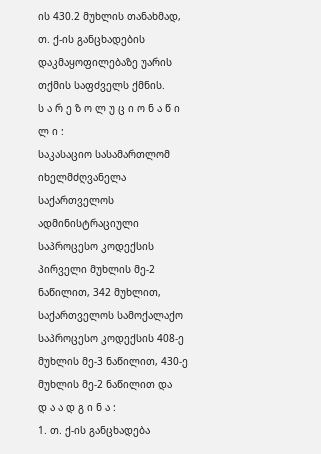ის 430.2 მუხლის თანახმად, თ. ქ-ის განცხადების დაკმაყოფილებაზე უარის თქმის საფძველს ქმნის.
ს ა რ ე ზ ო ლ უ ც ი ო ნ ა წ ი ლ ი :
საკასაციო სასამართლომ იხელმძღვანელა საქართველოს ადმინისტრაციული საპროცესო კოდექსის პირველი მუხლის მე-2 ნაწილით, 342 მუხლით, საქართველოს სამოქალაქო საპროცესო კოდექსის 408-ე მუხლის მე-3 ნაწილით, 430-ე მუხლის მე-2 ნაწილით და
დ ა ა დ გ ი ნ ა :
1. თ. ქ-ის განცხადება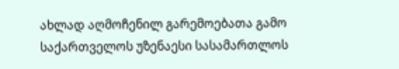ახლად აღმოჩენილ გარემოებათა გამო საქართველოს უზენაესი სასამართლოს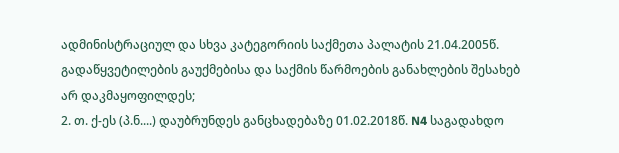ადმინისტრაციულ და სხვა კატეგორიის საქმეთა პალატის 21.04.2005წ. გადაწყვეტილების გაუქმებისა და საქმის წარმოების განახლების შესახებ არ დაკმაყოფილდეს;
2. თ. ქ-ეს (პ.ნ....) დაუბრუნდეს განცხადებაზე 01.02.2018წ. N4 საგადახდო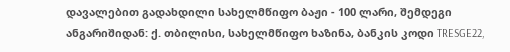დავალებით გადახდილი სახელმწიფო ბაჟი - 100 ლარი, შემდეგი ანგარიშიდან: ქ. თბილისი, სახელმწიფო ხაზინა, ბანკის კოდი TRESGE22,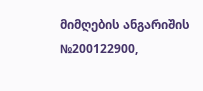მიმღების ანგარიშის №200122900,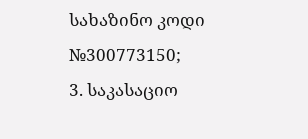სახაზინო კოდი №300773150;
3. საკასაციო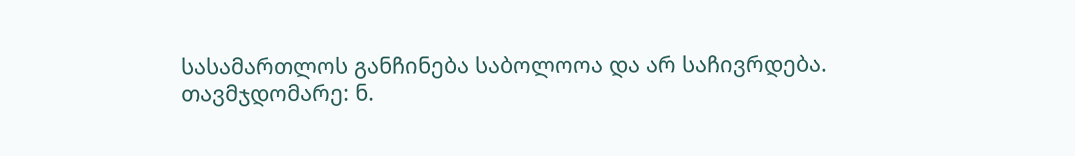სასამართლოს განჩინება საბოლოოა და არ საჩივრდება.
თავმჯდომარე: ნ.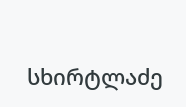სხირტლაძე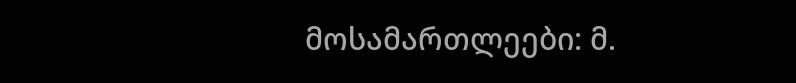მოსამართლეები: მ.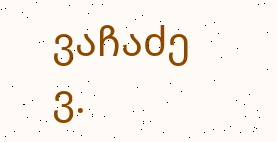ვაჩაძე
ვ.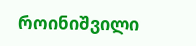როინიშვილი